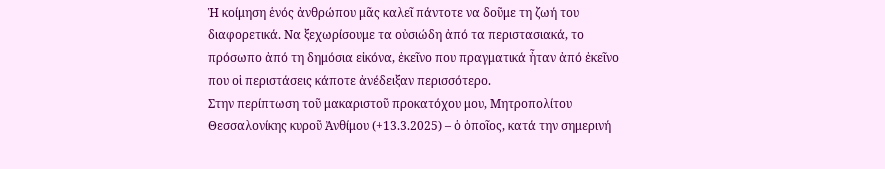Ἡ κοίμηση ἑνός ἀνθρώπου μᾶς καλεῖ πάντοτε να δοῦμε τη ζωή του διαφορετικά. Να ξεχωρίσουμε τα οὐσιώδη ἀπό τα περιστασιακά, το πρόσωπο ἀπό τη δημόσια εἰκόνα, ἐκεῖνο που πραγματικά ἦταν ἀπό ἐκεῖνο που οἱ περιστάσεις κάποτε ἀνέδειξαν περισσότερο.
Στην περίπτωση τοῦ μακαριστοῦ προκατόχου μου, Μητροπολίτου Θεσσαλονίκης κυροῦ Ἀνθίμου (+13.3.2025) – ὁ ὁποῖος, κατά την σημερινή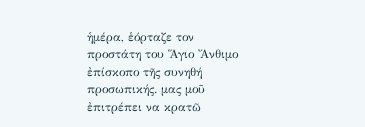ἡμέρα, ἑόρταζε τον προστάτη του Ἅγιο Ἄνθιμο ἐπίσκοπο τῆς συνηθή προσωπικής. μας μοῦ ἐπιτρέπει να κρατῶ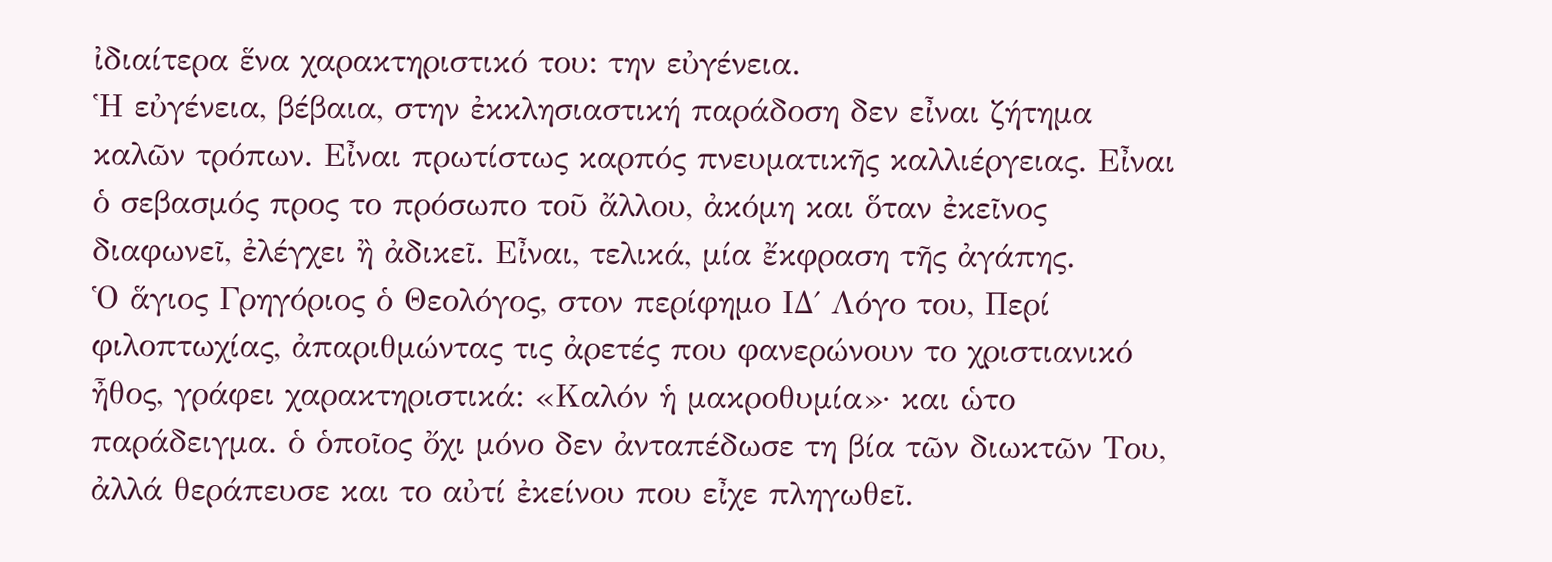ἰδιαίτερα ἕνα χαρακτηριστικό του: την εὐγένεια.
Ἡ εὐγένεια, βέβαια, στην ἐκκλησιαστική παράδοση δεν εἶναι ζήτημα καλῶν τρόπων. Εἶναι πρωτίστως καρπός πνευματικῆς καλλιέργειας. Εἶναι ὁ σεβασμός προς το πρόσωπο τοῦ ἄλλου, ἀκόμη και ὅταν ἐκεῖνος διαφωνεῖ, ἐλέγχει ἢ ἀδικεῖ. Εἶναι, τελικά, μία ἔκφραση τῆς ἀγάπης.
Ὁ ἅγιος Γρηγόριος ὁ Θεολόγος, στον περίφημο ΙΔ΄ Λόγο του, Περί φιλοπτωχίας, ἀπαριθμώντας τις ἀρετές που φανερώνουν το χριστιανικό ἦθος, γράφει χαρακτηριστικά: «Καλόν ἡ μακροθυμία»· και ὡτο παράδειγμα. ὁ ὁποῖος ὄχι μόνο δεν ἀνταπέδωσε τη βία τῶν διωκτῶν Του, ἀλλά θεράπευσε και το αὐτί ἐκείνου που εἶχε πληγωθεῖ.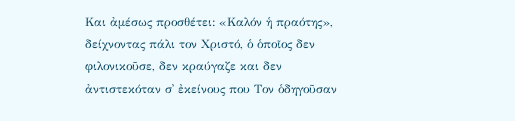Και ἀμέσως προσθέτει: «Καλόν ἡ πραότης», δείχνοντας πάλι τον Χριστό, ὁ ὁποῖος δεν φιλονικοῦσε, δεν κραύγαζε και δεν ἀντιστεκόταν σ᾿ ἐκείνους που Τον ὁδηγοῦσαν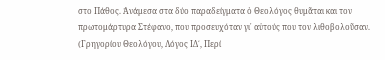στο Πάθος. Ἀνάμεσα στα δύο παραδείγματα ὁ Θεολόγος θυμᾶται και τον πρωτομάρτυρα Στέφανο, που προσευχόταν γι᾿ αὐτούς που τον λιθοβολοῦσαν.
(Γρηγορίου Θεολόγου, Λόγος ΙΔ΄, Περί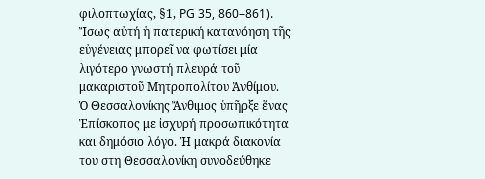φιλοπτωχίας, §1, PG 35, 860–861).
Ἴσως αὐτή ἡ πατερική κατανόηση τῆς εὐγένειας μπορεῖ να φωτίσει μία λιγότερο γνωστή πλευρά τοῦ μακαριστοῦ Μητροπολίτου Ἀνθίμου.
Ὁ Θεσσαλονίκης Ἄνθιμος ὑπῆρξε ἕνας Ἐπίσκοπος με ἰσχυρή προσωπικότητα και δημόσιο λόγο. Ἡ μακρά διακονία του στη Θεσσαλονίκη συνοδεύθηκε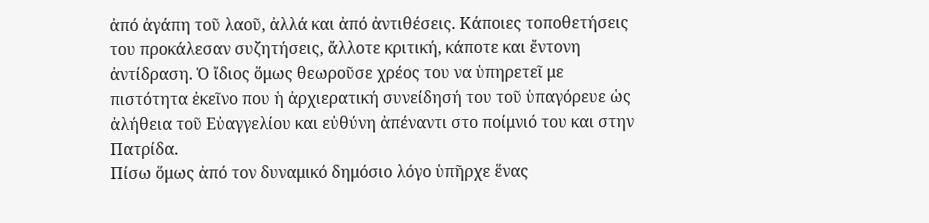ἀπό ἀγάπη τοῦ λαοῦ, ἀλλά και ἀπό ἀντιθέσεις. Κάποιες τοποθετήσεις του προκάλεσαν συζητήσεις, ἄλλοτε κριτική, κάποτε και ἔντονη ἀντίδραση. Ὁ ἴδιος ὅμως θεωροῦσε χρέος του να ὑπηρετεῖ με πιστότητα ἐκεῖνο που ἡ ἀρχιερατική συνείδησή του τοῦ ὑπαγόρευε ὡς ἀλήθεια τοῦ Εὐαγγελίου και εὐθύνη ἀπέναντι στο ποίμνιό του και στην Πατρίδα.
Πίσω ὅμως ἀπό τον δυναμικό δημόσιο λόγο ὑπῆρχε ἕνας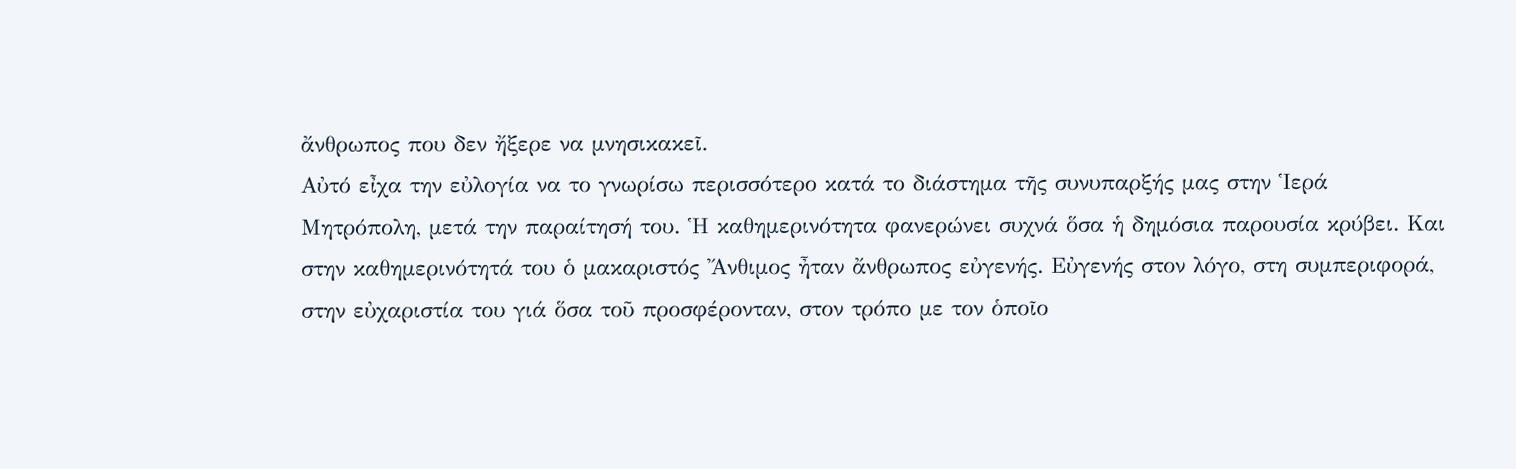ἄνθρωπος που δεν ἤξερε να μνησικακεῖ.
Αὐτό εἶχα την εὐλογία να το γνωρίσω περισσότερο κατά το διάστημα τῆς συνυπαρξής μας στην Ἱερά Μητρόπολη, μετά την παραίτησή του. Ἡ καθημερινότητα φανερώνει συχνά ὅσα ἡ δημόσια παρουσία κρύβει. Και στην καθημερινότητά του ὁ μακαριστός Ἄνθιμος ἦταν ἄνθρωπος εὐγενής. Εὐγενής στον λόγο, στη συμπεριφορά, στην εὐχαριστία του γιά ὅσα τοῦ προσφέρονταν, στον τρόπο με τον ὁποῖο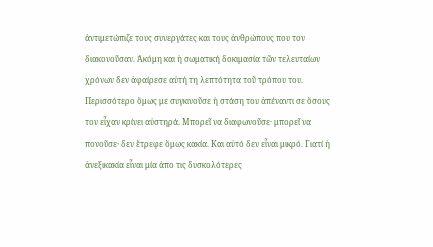ἀντιμετώπιζε τους συνεργάτες και τους ἀνθρώπους που τον διακονοῦσαν. Ἀκόμη και ἡ σωματική δοκιμασία τῶν τελευταίων χρόνων δεν ἀφαίρεσε αὐτή τη λεπτότητα τοῦ τρόπου του.
Περισσότερο ὅμως με συγκινοῦσε ἡ στάση του ἀπέναντι σε ὅσους τον εἶχαν κρίνει αὐστηρά. Μπορεῖ να διαφωνοῦσε· μπορεῖ να πονοῦσε· δεν ἔτρεφε ὅμως κακία. Και αὐτό δεν εἶναι μικρό. Γιατί ἡ ἀνεξικακία εἶναι μία ἀπο τις δυσκολότερες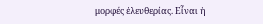μορφές ἐλευθερίας. Εἶναι ἡ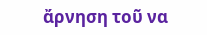ἄρνηση τοῦ να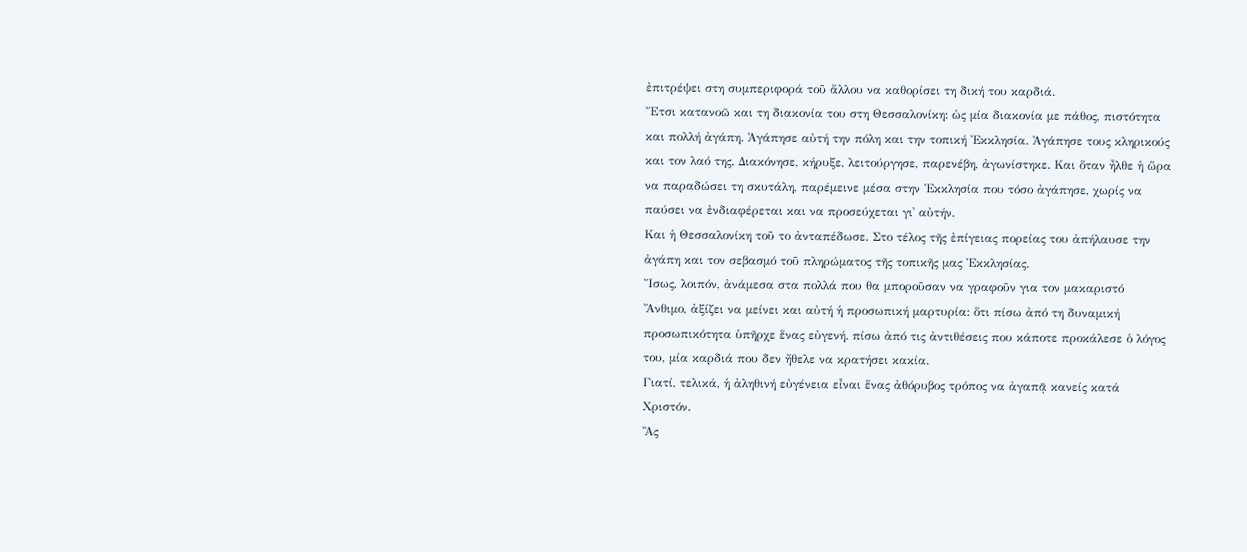ἐπιτρέψει στη συμπεριφορά τοῦ ἄλλου να καθορίσει τη δική του καρδιά.
Ἔτσι κατανοῶ και τη διακονία του στη Θεσσαλονίκη: ὡς μία διακονία με πάθος, πιστότητα και πολλή ἀγάπη. Ἀγάπησε αὐτή την πόλη και την τοπική Ἐκκλησία. Ἀγάπησε τους κληρικούς και τον λαό της. Διακόνησε, κήρυξε, λειτούργησε, παρενέβη, ἀγωνίστηκε. Και ὅταν ἦλθε ἡ ὥρα να παραδώσει τη σκυτάλη, παρέμεινε μέσα στην Ἐκκλησία που τόσο ἀγάπησε, χωρίς να παύσει να ἐνδιαφέρεται και να προσεύχεται γι᾿ αὐτήν.
Και ἡ Θεσσαλονίκη τοῦ το ἀνταπέδωσε. Στο τέλος τῆς ἐπίγειας πορείας του ἀπήλαυσε την ἀγάπη και τον σεβασμό τοῦ πληρώματος τῆς τοπικῆς μας Ἐκκλησίας.
Ἴσως, λοιπόν, ἀνάμεσα στα πολλά που θα μποροῦσαν να γραφοῦν για τον μακαριστό Ἄνθιμο, ἀξίζει να μείνει και αὐτή ἡ προσωπική μαρτυρία: ὅτι πίσω ἀπό τη δυναμική προσωπικότητα ὑπῆρχε ἕνας εὐγενή. πίσω ἀπό τις ἀντιθέσεις που κάποτε προκάλεσε ὁ λόγος του, μία καρδιά που δεν ἤθελε να κρατήσει κακία.
Γιατί, τελικά, ἡ ἀληθινή εὐγένεια εἶναι ἕνας ἀθόρυβος τρόπος να ἀγαπᾷ κανείς κατά Χριστόν.
Ἂς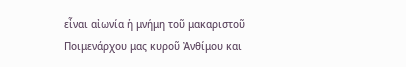εἶναι αἰωνία ἡ μνήμη τοῦ μακαριστοῦ Ποιμενάρχου μας κυροῦ Ἀνθίμου και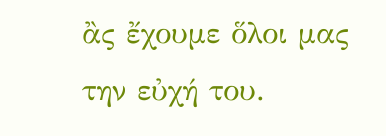ἂς ἔχουμε ὅλοι μας την εὐχή του.